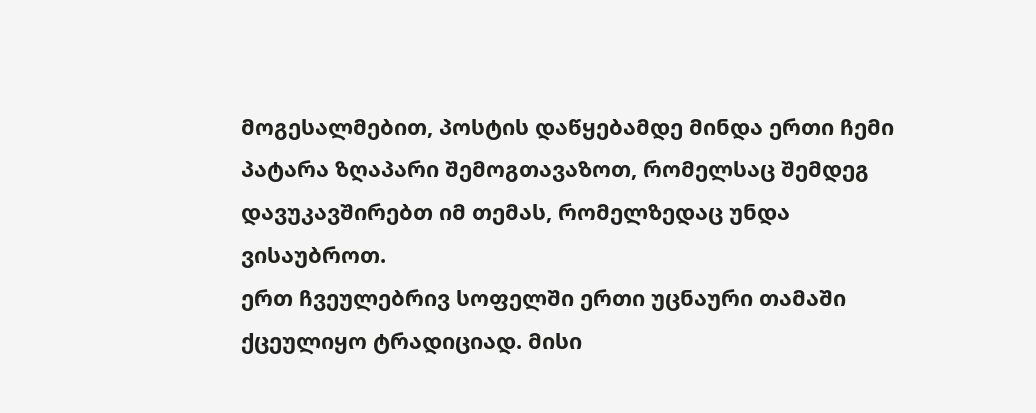მოგესალმებით, პოსტის დაწყებამდე მინდა ერთი ჩემი პატარა ზღაპარი შემოგთავაზოთ, რომელსაც შემდეგ დავუკავშირებთ იმ თემას, რომელზედაც უნდა ვისაუბროთ.
ერთ ჩვეულებრივ სოფელში ერთი უცნაური თამაში ქცეულიყო ტრადიციად. მისი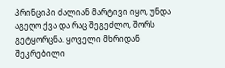პრინციპი ძალიან მარტივი იყო, უნდა აგეღო ქვა და რაც შეგეძლო, შორს გეტყორცნა. ყოველი მხრიდან შეკრებილი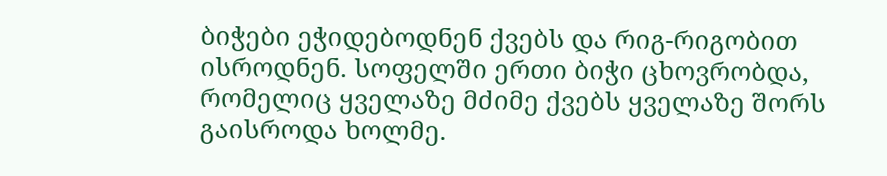ბიჭები ეჭიდებოდნენ ქვებს და რიგ-რიგობით ისროდნენ. სოფელში ერთი ბიჭი ცხოვრობდა, რომელიც ყველაზე მძიმე ქვებს ყველაზე შორს გაისროდა ხოლმე.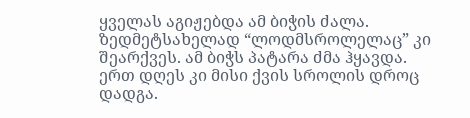ყველას აგიჟებდა ამ ბიჭის ძალა. ზედმეტსახელად “ლოდმსროლელაც” კი შეარქვეს. ამ ბიჭს პატარა ძმა ჰყავდა. ერთ დღეს კი მისი ქვის სროლის დროც დადგა.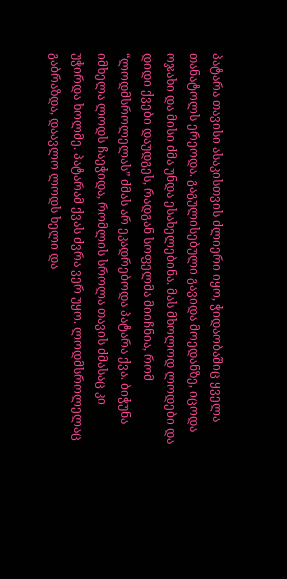პატარა თავისი ასაკისთვის ძლიერი იყო, ჭიდაობაშიც ყველა თანატოლს ერეოდა. გაგულისებული გავიდა მოედანზე, იცოდა ოჯახი და მისი ძმა უნდა ესახელებინა. მას მხოლოდ ლოდები და დიდი ქვები დაუდგეს, რადგან სოფელმა მიიჩნია, რომ “ლოდმსროლელას” ძმას არ ეკადრებოდა პატარა ქვა. ბიჭუნა იმხელა ლოდს ჩაეჭიდა, რომლის სროლა თავის ძმასაც კი უჭირდა ხოლმე. პატარამ ქვას ძვრა ვერ უყო. ლოდმსროლელაც გაბრაზდა, დაავლო ლოდს ხელი და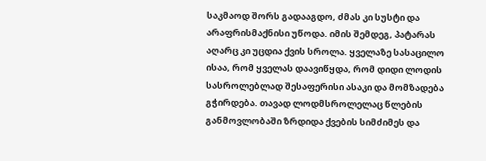საკმაოდ შორს გადააგდო, ძმას კი სუსტი და არაფრისმაქნისი უწოდა. იმის შემდეგ, პატარას აღარც კი უცდია ქვის სროლა. ყველაზე სასაცილო ისაა, რომ ყველას დაავიწყდა, რომ დიდი ლოდის სასროლებლად შესაფერისი ასაკი და მომზადება გჭირდება. თავად ლოდმსროლელაც წლების განმოვლობაში ზრდიდა ქვების სიმძიმეს და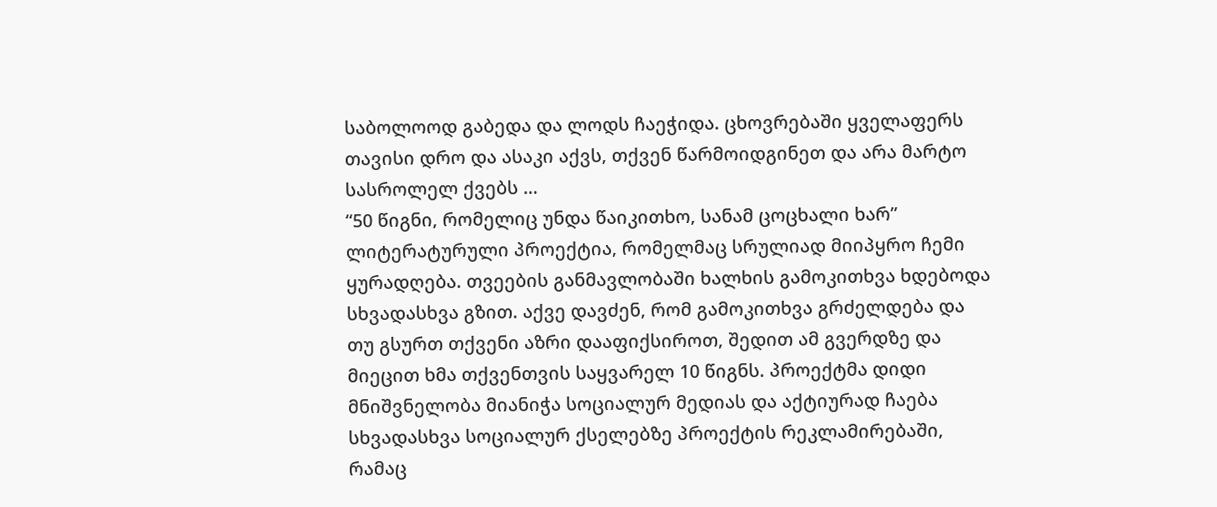საბოლოოდ გაბედა და ლოდს ჩაეჭიდა. ცხოვრებაში ყველაფერს თავისი დრო და ასაკი აქვს, თქვენ წარმოიდგინეთ და არა მარტო სასროლელ ქვებს …
“50 წიგნი, რომელიც უნდა წაიკითხო, სანამ ცოცხალი ხარ” ლიტერატურული პროექტია, რომელმაც სრულიად მიიპყრო ჩემი ყურადღება. თვეების განმავლობაში ხალხის გამოკითხვა ხდებოდა სხვადასხვა გზით. აქვე დავძენ, რომ გამოკითხვა გრძელდება და თუ გსურთ თქვენი აზრი დააფიქსიროთ, შედით ამ გვერდზე და მიეცით ხმა თქვენთვის საყვარელ 10 წიგნს. პროექტმა დიდი მნიშვნელობა მიანიჭა სოციალურ მედიას და აქტიურად ჩაება სხვადასხვა სოციალურ ქსელებზე პროექტის რეკლამირებაში, რამაც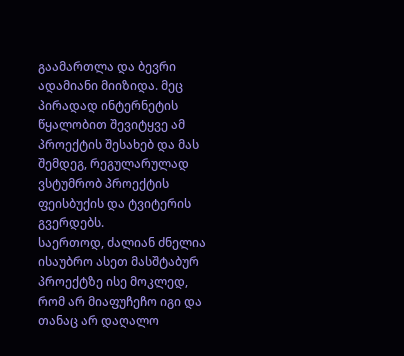გაამართლა და ბევრი ადამიანი მიიზიდა. მეც პირადად ინტერნეტის წყალობით შევიტყვე ამ პროექტის შესახებ და მას შემდეგ, რეგულარულად ვსტუმრობ პროექტის ფეისბუქის და ტვიტერის გვერდებს.
საერთოდ, ძალიან ძნელია ისაუბრო ასეთ მასშტაბურ პროექტზე ისე მოკლედ, რომ არ მიაფუჩეჩო იგი და თანაც არ დაღალო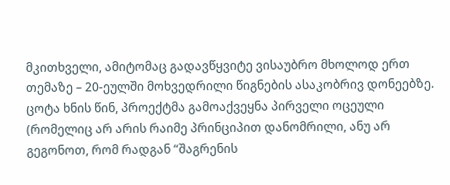მკითხველი, ამიტომაც გადავწყვიტე ვისაუბრო მხოლოდ ერთ თემაზე – 20-ეულში მოხვედრილი წიგნების ასაკობრივ დონეებზე.
ცოტა ხნის წინ, პროექტმა გამოაქვეყნა პირველი ოცეული (რომელიც არ არის რაიმე პრინციპით დანომრილი, ანუ არ გეგონოთ, რომ რადგან “შაგრენის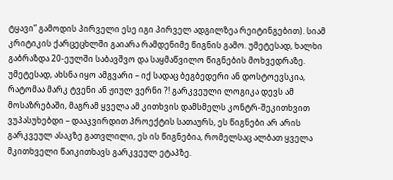ტყავი” გამოდის პირველი ესე იგი პირველ ადგილზეა რეიტინგებით). სიამ კრიტიკის ქარცეცხლში გაიარა რამდენიმე წიგნის გამო. უმეტესად, ხალხი გაბრაზდა 20-ეულში საბავშვო და საყმაწვილო წიგნების მოხვედრაზე. უმეტესად, ახსნა იყო ამგვარი – იქ სადაც ბეგბედერი ან დოსტოევსკია, რატომაა მარკ ტვენი ან ჟიულ ვერნი ?! გარკვეული ლოგიკა დევს ამ მოსაზრებაში, მაგრამ ყველა ამ კითხვის დამსმელს კონტრ-შეკითხვით ვუპასუხებდი – დააკვირდით პროექტის სათაურს, ეს წიგნები არ არის გარკვეულ ასაკზე გათვლილი, ეს ის წიგნებია, რომელსაც ალბათ ყველა მკითხველი წაიკითხავს გარკვეულ ეტაპზე.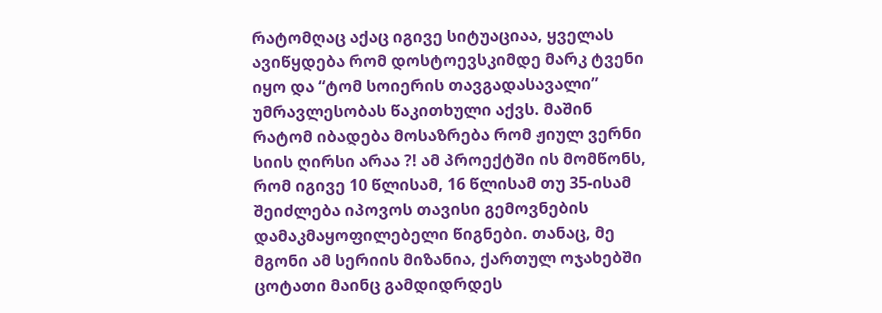რატომღაც აქაც იგივე სიტუაციაა, ყველას ავიწყდება რომ დოსტოევსკიმდე მარკ ტვენი იყო და “ტომ სოიერის თავგადასავალი” უმრავლესობას წაკითხული აქვს. მაშინ რატომ იბადება მოსაზრება რომ ჟიულ ვერნი სიის ღირსი არაა ?! ამ პროექტში ის მომწონს, რომ იგივე 10 წლისამ, 16 წლისამ თუ 35-ისამ შეიძლება იპოვოს თავისი გემოვნების დამაკმაყოფილებელი წიგნები. თანაც, მე მგონი ამ სერიის მიზანია, ქართულ ოჯახებში ცოტათი მაინც გამდიდრდეს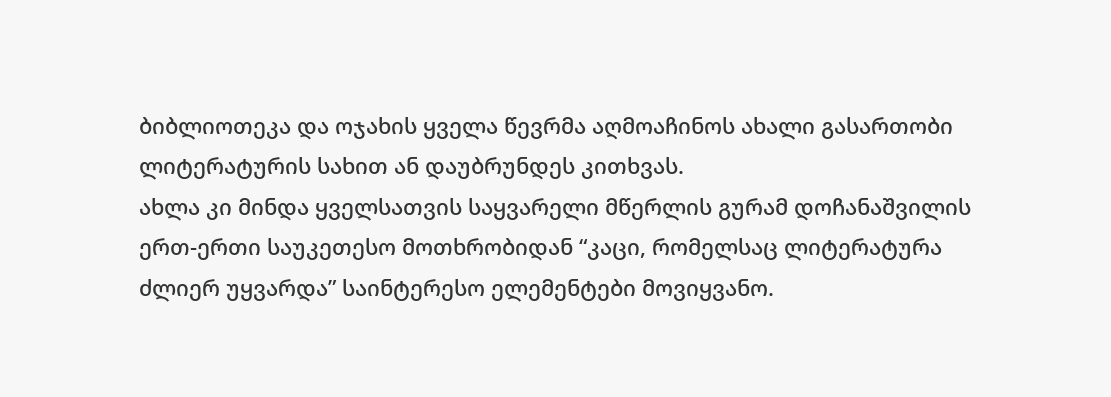ბიბლიოთეკა და ოჯახის ყველა წევრმა აღმოაჩინოს ახალი გასართობი ლიტერატურის სახით ან დაუბრუნდეს კითხვას.
ახლა კი მინდა ყველსათვის საყვარელი მწერლის გურამ დოჩანაშვილის ერთ-ერთი საუკეთესო მოთხრობიდან “კაცი, რომელსაც ლიტერატურა ძლიერ უყვარდა” საინტერესო ელემენტები მოვიყვანო.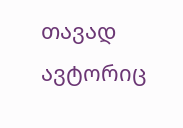თავად ავტორიც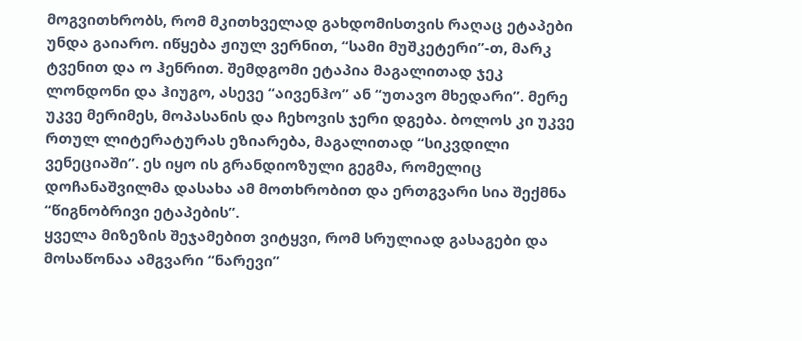მოგვითხრობს, რომ მკითხველად გახდომისთვის რაღაც ეტაპები უნდა გაიარო. იწყება ჟიულ ვერნით, “სამი მუშკეტერი”-თ, მარკ ტვენით და ო ჰენრით. შემდგომი ეტაპია მაგალითად ჯეკ ლონდონი და ჰიუგო, ასევე “აივენჰო” ან “უთავო მხედარი”. მერე უკვე მერიმეს, მოპასანის და ჩეხოვის ჯერი დგება. ბოლოს კი უკვე რთულ ლიტერატურას ეზიარება, მაგალითად “სიკვდილი ვენეციაში”. ეს იყო ის გრანდიოზული გეგმა, რომელიც დოჩანაშვილმა დასახა ამ მოთხრობით და ერთგვარი სია შექმნა “წიგნობრივი ეტაპების”.
ყველა მიზეზის შეჯამებით ვიტყვი, რომ სრულიად გასაგები და მოსაწონაა ამგვარი “ნარევი”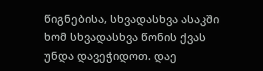წიგნებისა, სხვადასხვა ასაკში ხომ სხვადასხვა წონის ქვას უნდა დავეჭიდოთ. დაე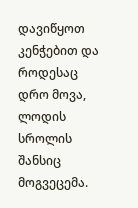დავიწყოთ კენჭებით და როდესაც დრო მოვა, ლოდის სროლის შანსიც მოგვეცემა.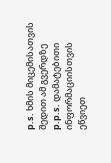p.s. ხმის მიცემისათვის შედით ამ გვერდზე
p.p.s. დამატებითი ინფორმაციისთვის ეწვიეთ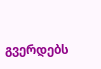გვერდებს